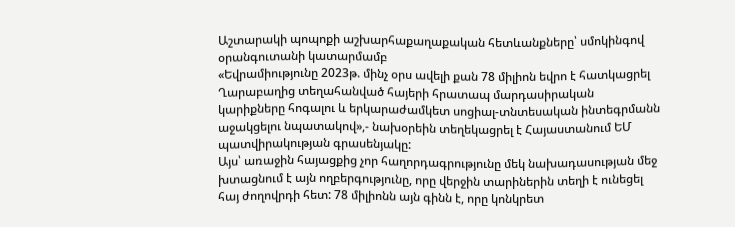Աշտարակի պոպոքի աշխարհաքաղաքական հետևանքները՝ սմոկինգով օրանգուտանի կատարմամբ
«Եվրամիությունը 2023թ. մինչ օրս ավելի քան 78 միլիոն եվրո է հատկացրել Ղարաբաղից տեղահանված հայերի հրատապ մարդասիրական կարիքները հոգալու և երկարաժամկետ սոցիալ-տնտեսական ինտեգրմանն աջակցելու նպատակով»,- նախօրեին տեղեկացրել է Հայաստանում ԵՄ պատվիրակության գրասենյակը:
Այս՝ առաջին հայացքից չոր հաղորդագրությունը մեկ նախադասության մեջ խտացնում է այն ողբերգությունը, որը վերջին տարիներին տեղի է ունեցել հայ ժողովրդի հետ: 78 միլիոնն այն գինն է, որը կոնկրետ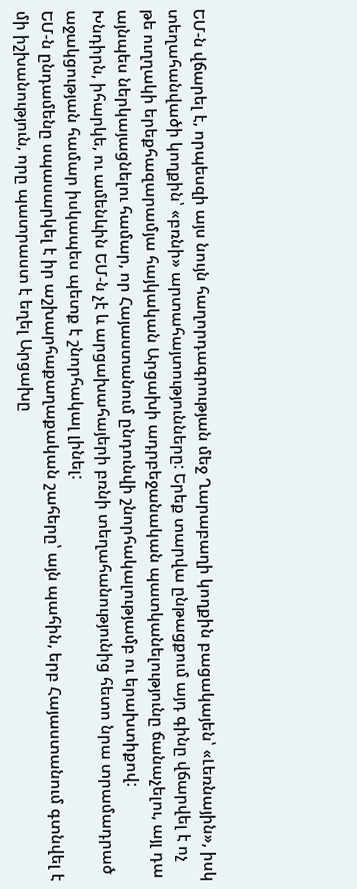ԵՄ-ն վճարել է, որպեսզի այս նույն հաղորդագրության մեջ Ղարաբաղի կողքին բացակայեն՝ «Լեռնային», իսկ տեղահանվածի կողքին՝ «բռնի» արտահայտությունները: Երեք տարվա ընթացքում այդ գինը վճարվել է ոչ թե ուղղակի երեքհազարամյա հայկական Արցախի ադրբեջանական պատկանելությունը ճանաչելու, այլ դա այնպես ներկայացնելու համար, որ Հայաստանում ընդունվի շնորհակալությամբ ու երախտիքով:
Խնդիրն, իհարկե, ու ամենևին ԵՄ-ն չէ և արցախահայերի բռնի տեղահանությունից հետո նրա տրամադրած աջակցության համար իսկապես պետք է շնորհակալ լինել:
ԵՄ-ն ընդամենը սպասարկել է իր աշխարհաքաղաքական շահերը՝ այն պահին, երբ Հայաստանում գտնվել է մի իշխանություն, որը պատրաստ է եղել Արցախը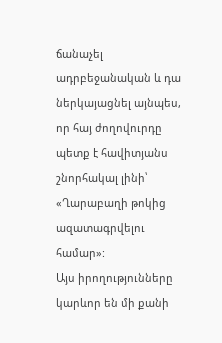ճանաչել ադրբեջանական և դա ներկայացնել այնպես, որ հայ ժողովուրդը պետք է հավիտյանս շնորհակալ լինի՝ «Ղարաբաղի թոկից ազատագրվելու համար»:
Այս իրողությունները կարևոր են մի քանի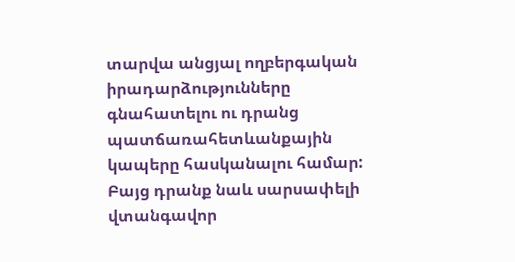տարվա անցյալ ողբերգական իրադարձությունները գնահատելու ու դրանց պատճառահետևանքային կապերը հասկանալու համար: Բայց դրանք նաև սարսափելի վտանգավոր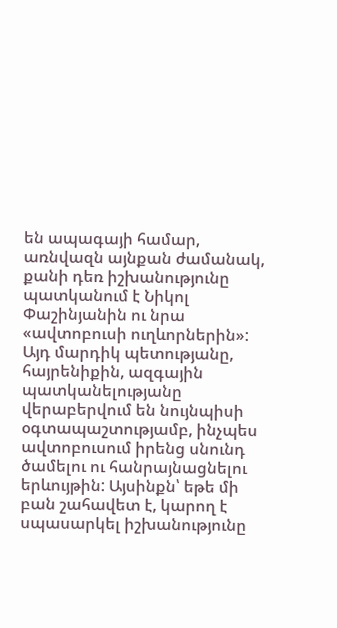են ապագայի համար, առնվազն այնքան ժամանակ, քանի դեռ իշխանությունը պատկանում է Նիկոլ Փաշինյանին ու նրա «ավտոբուսի ուղևորներին»:
Այդ մարդիկ պետությանը, հայրենիքին, ազգային պատկանելությանը վերաբերվում են նույնպիսի օգտապաշտությամբ, ինչպես ավտոբուսում իրենց սնունդ ծամելու ու հանրայնացնելու երևույթին: Այսինքն՝ եթե մի բան շահավետ է, կարող է սպասարկել իշխանությունը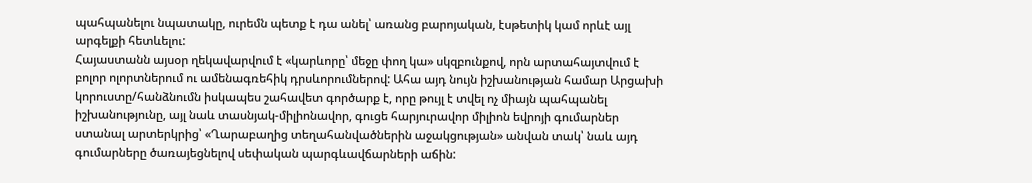պահպանելու նպատակը, ուրեմն պետք է դա անել՝ առանց բարոյական, էսթետիկ կամ որևէ այլ արգելքի հետևելու:
Հայաստանն այսօր ղեկավարվում է «կարևորը՝ մեջը փող կա» սկզբունքով, որն արտահայտվում է բոլոր ոլորտներում ու ամենագռեհիկ դրսևորումներով: Ահա այդ նույն իշխանության համար Արցախի կորուստը/հանձնումն իսկապես շահավետ գործարք է, որը թույլ է տվել ոչ միայն պահպանել իշխանությունը, այլ նաև տասնյակ-միլիոնավոր, գուցե հարյուրավոր միլիոն եվրոյի գումարներ ստանալ արտերկրից՝ «Ղարաբաղից տեղահանվածներին աջակցության» անվան տակ՝ նաև այդ գումարները ծառայեցնելով սեփական պարգևավճարների աճին: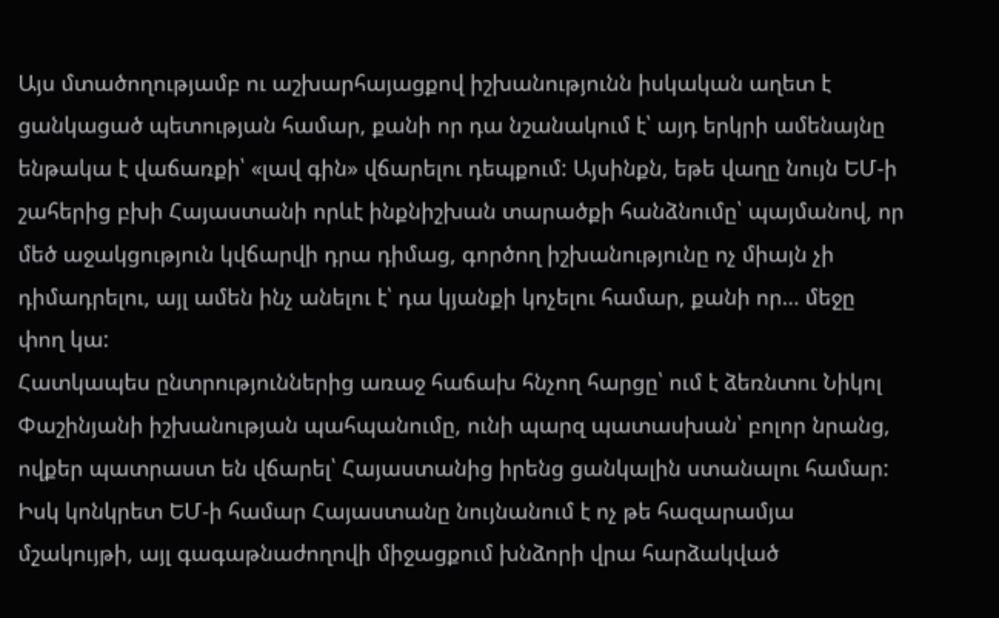Այս մտածողությամբ ու աշխարհայացքով իշխանությունն իսկական աղետ է ցանկացած պետության համար, քանի որ դա նշանակում է՝ այդ երկրի ամենայնը ենթակա է վաճառքի՝ «լավ գին» վճարելու դեպքում: Այսինքն, եթե վաղը նույն ԵՄ-ի շահերից բխի Հայաստանի որևէ ինքնիշխան տարածքի հանձնումը՝ պայմանով, որ մեծ աջակցություն կվճարվի դրա դիմաց, գործող իշխանությունը ոչ միայն չի դիմադրելու, այլ ամեն ինչ անելու է՝ դա կյանքի կոչելու համար, քանի որ… մեջը փող կա:
Հատկապես ընտրություններից առաջ հաճախ հնչող հարցը՝ ում է ձեռնտու Նիկոլ Փաշինյանի իշխանության պահպանումը, ունի պարզ պատասխան՝ բոլոր նրանց, ովքեր պատրաստ են վճարել՝ Հայաստանից իրենց ցանկալին ստանալու համար: Իսկ կոնկրետ ԵՄ-ի համար Հայաստանը նույնանում է ոչ թե հազարամյա մշակույթի, այլ գագաթնաժողովի միջացքում խնձորի վրա հարձակված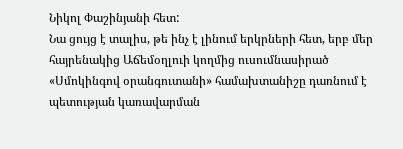Նիկոլ Փաշինյանի հետ:
Նա ցույց է տալիս, թե ինչ է լինում երկրների հետ, երբ մեր հայրենակից Աճեմօղլուի կողմից ուսումնասիրած «Սմոկինգով օրանգուտանի» համախտանիշը դառնում է պետության կառավարման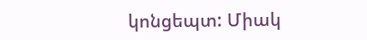կոնցեպտ: Միակ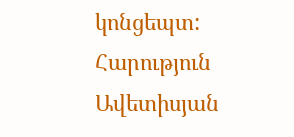կոնցեպտ:
Հարություն Ավետիսյան